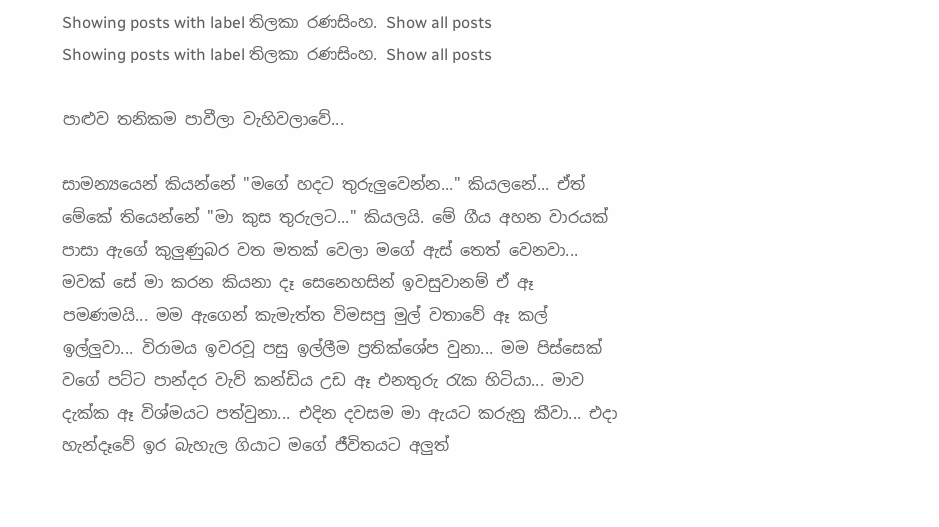Showing posts with label තිලකා රණසිංහ. Show all posts
Showing posts with label තිලකා රණසිංහ. Show all posts

පාළුව තනිකම පාවීලා වැහිවලාවේ...

සාමන්‍යයෙන් කියන්නේ "මගේ හදට තුරුලුවෙන්න..." කියලනේ... ඒත් මේකේ තියෙන්නේ "මා කුස තුරුලට..." කියලයි. මේ ගීය අහන වාරයක් පාසා ඇගේ කුලුණුබර වත මතක් වෙලා මගේ ඇස් තෙත් වෙනවා... මවක් සේ මා කරන කියනා දෑ සෙනෙහසින් ඉවසුවානම් ඒ ඈ පමණමයි... මම ඇගෙන් කැමැත්ත විමසපු මුල් වතාවේ ඈ කල් ඉල්ලුවා... විරාමය ඉවරවූ පසු ඉල්ලීම ප්‍රතික්ශේප වුනා... මම පිස්සෙක් වගේ පට්ට පාන්දර වැව් කන්ඩිය උඩ ඈ එනතුරු ‍රැක හිටියා... මාව දැක්ක ඈ විශ්මයට පත්වුනා... එදින දවසම මා ඇයට කරුනු කීවා... එදා හැන්දෑවේ ඉර බැහැල ගියාට මගේ ජීවිතයට අලුත්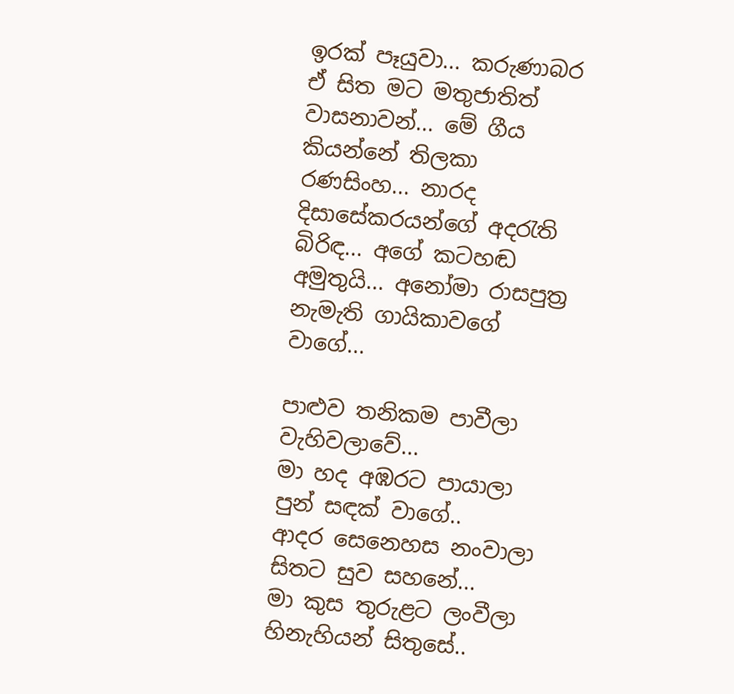ඉරක් පෑයුවා... කරුණාබර ඒ සිත මට මතුජාතිත් වාසනාවන්... මේ ගීය කියන්නේ තිලකා රණසිංහ... නාරද දිසාසේකරයන්ගේ අද‍රැති බිරිඳ... අගේ කටහඬ අමුතුයි... අනෝමා රාසපුත්‍ර නැමැති ගායිකාවගේ වාගේ...

පාළුව තනිකම පාවීලා වැහිවලාවේ...
මා හද අඹරට පායාලා පුන් සඳක් වාගේ..
ආදර සෙනෙහස නංවාලා සිතට සුව සහනේ...
මා කුස තුරුළට ලංවීලා හිනැහියන් සිතුසේ..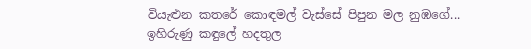වියැළුන කතරේ කොඳමල් වැස්සේ පිපුන මල නුඹගේ...
ඉහිරුණු කඳුලේ හදතුල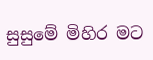සුසුමේ මිහිර මට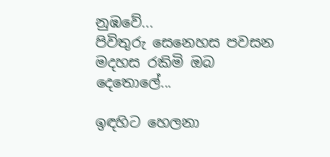නුඹවේ...
පිවිතුරු සෙනෙහස පවසන මදහස රකිමි ඔබ දෙතොලේ...

ඉඳහිට හෙලනා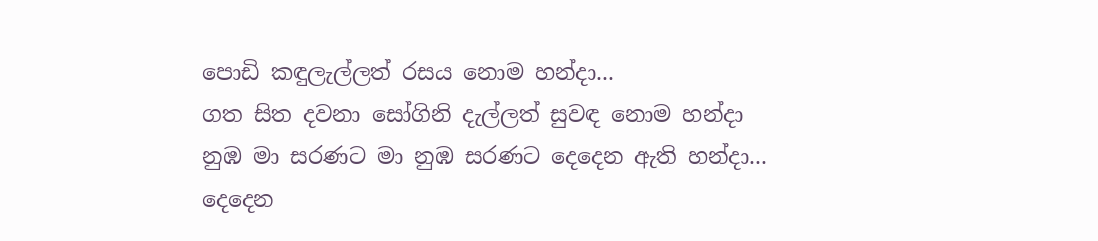පොඩි කඳුලැල්ලත් රසය නොම හන්දා...
ගත සිත දවනා සෝගිනි දැල්ලත් සුවඳ නොම හන්දා
නුඹ මා සරණට මා නුඹ සරණට දෙදෙන ඇති හන්දා...
දෙදෙන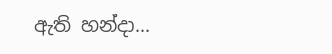ඇති හන්දා...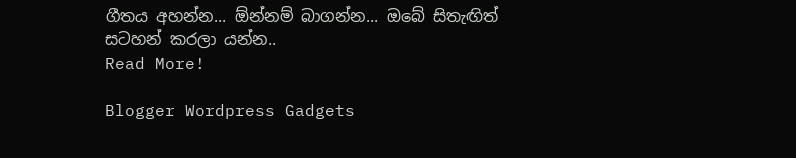ගීතය අහන්න... ඕන්නම් බාගන්න... ඔබේ සිතැඟිත් සටහන් කරලා යන්න..
Read More!

Blogger Wordpress Gadgets